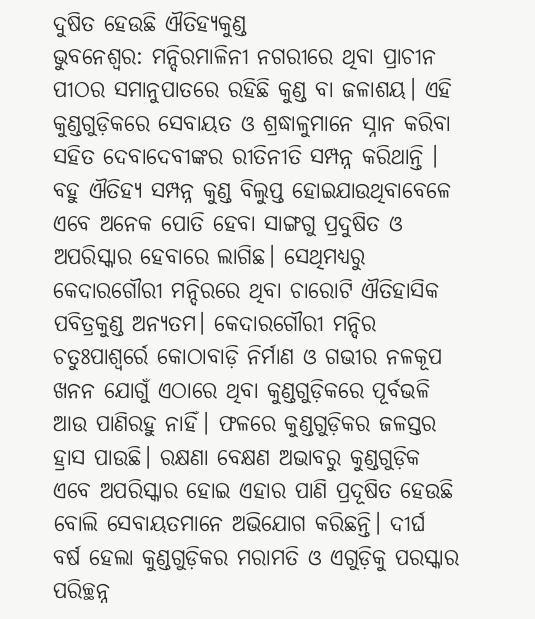ଦୁଷିତ ହେଉଛି ଐତିହ୍ୟକୁଣ୍ଡ
ଭୁବନେଶ୍ୱର: ମନ୍ଦିରମାଳିନୀ ନଗରୀରେ ଥିବା ପ୍ରାଚୀନ ପୀଠର ସମାନୁପାତରେ ରହିଛି କୁଣ୍ଡ ବା ଜଳାଶୟ। ଏହି କୁଣ୍ଡଗୁଡ଼ିକରେ ସେବାୟତ ଓ ଶ୍ରଦ୍ଧାଳୁମାନେ ସ୍ନାନ କରିବା ସହିତ ଦେବାଦେବୀଙ୍କର ରୀତିନୀତି ସମ୍ପନ୍ନ କରିଥାନ୍ତି । ବହୁ ଐତିହ୍ୟ ସମ୍ପନ୍ନ କୁଣ୍ଡ ବିଲୁପ୍ତ ହୋଇଯାଉଥିବାବେଳେ ଏବେ ଅନେକ ପୋତି ହେବା ସାଙ୍ଗଗୁ ପ୍ରଦୁଷିତ ଓ ଅପରିସ୍କାର ହେବାରେ ଲାଗିଛ। ସେଥିମଧ୍ୟରୁ କେଦାରଗୌରୀ ମନ୍ଦିରରେ ଥିବା ଚାରୋଟି ଐତିହାସିକ ପବିତ୍ରକୁଣ୍ଡ ଅନ୍ୟତମ। କେଦାରଗୌରୀ ମନ୍ଦିର ଚତୁଃପାଶ୍ୱର୍ରେ କୋଠାବାଡ଼ି ନିର୍ମାଣ ଓ ଗଭୀର ନଳକୂପ ଖନନ ଯୋଗୁଁ ଏଠାରେ ଥିବା କୁଣ୍ଡଗୁଡ଼ିକରେ ପୂର୍ବଭଳି ଆଉ ପାଣିରହୁ ନାହିଁ। ଫଳରେ କୁଣ୍ଡଗୁଡ଼ିକର ଜଳସ୍ତର ହ୍ରାସ ପାଉଛି। ରକ୍ଷଣା ବେକ୍ଷଣ ଅଭାବରୁ କୁଣ୍ଡଗୁଡ଼ିକ ଏବେ ଅପରିସ୍କାର ହୋଇ ଏହାର ପାଣି ପ୍ରଦୂଷିତ ହେଉଛି ବୋଲି ସେବାୟତମାନେ ଅଭିଯୋଗ କରିଛନ୍ତି। ଦୀର୍ଘ ବର୍ଷ ହେଲା କୁଣ୍ଡଗୁଡ଼ିକର ମରାମତି ଓ ଏଗୁଡ଼ିକୁ ପରସ୍କାର ପରିଚ୍ଛନ୍ନ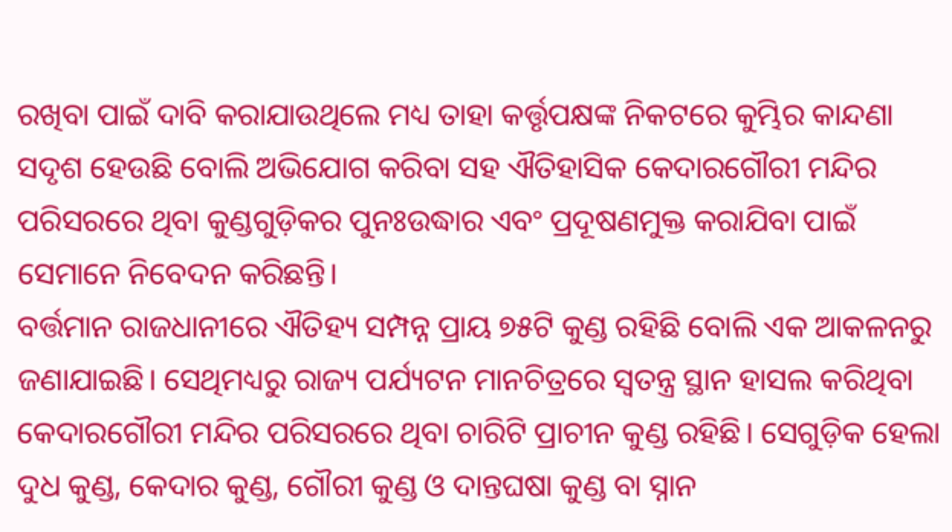ରଖିବା ପାଇଁ ଦାବି କରାଯାଉଥିଲେ ମଧ୍ୟ ତାହା କର୍ତ୍ତୃପକ୍ଷଙ୍କ ନିକଟରେ କୁମ୍ଭିର କାନ୍ଦଣା ସଦୃଶ ହେଉଛି ବୋଲି ଅଭିଯୋଗ କରିବା ସହ ଐତିହାସିକ କେଦାରଗୌରୀ ମନ୍ଦିର ପରିସରରେ ଥିବା କୁଣ୍ଡଗୁଡ଼ିକର ପୁନଃଉଦ୍ଧାର ଏବଂ ପ୍ରଦୂଷଣମୁକ୍ତ କରାଯିବା ପାଇଁ ସେମାନେ ନିବେଦନ କରିଛନ୍ତି।
ବର୍ତ୍ତମାନ ରାଜଧାନୀରେ ଐତିହ୍ୟ ସମ୍ପନ୍ନ ପ୍ରାୟ ୭୫ଟି କୁଣ୍ଡ ରହିଛି ବୋଲି ଏକ ଆକଳନରୁ ଜଣାଯାଇଛି। ସେଥିମଧ୍ୟରୁ ରାଜ୍ୟ ପର୍ଯ୍ୟଟନ ମାନଚିତ୍ରରେ ସ୍ୱତନ୍ତ୍ର ସ୍ଥାନ ହାସଲ କରିଥିବା କେଦାରଗୌରୀ ମନ୍ଦିର ପରିସରରେ ଥିବା ଚାରିଟି ପ୍ରାଚୀନ କୁଣ୍ଡ ରହିଛି। ସେଗୁଡ଼ିକ ହେଲା ଦୁଧ କୁଣ୍ଡ, କେଦାର କୁଣ୍ଡ, ଗୌରୀ କୁଣ୍ଡ ଓ ଦାନ୍ତଘଷା କୁଣ୍ଡ ବା ସ୍ନାନ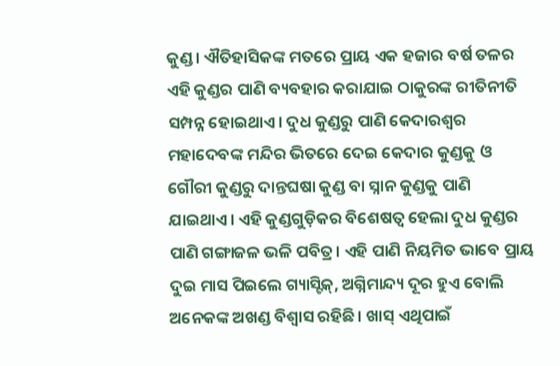କୁଣ୍ଡ। ଐତିହାସିକଙ୍କ ମତରେ ପ୍ରାୟ ଏକ ହଜାର ବର୍ଷ ତଳର ଏହି କୁଣ୍ଡର ପାଣି ବ୍ୟବହାର କରାଯାଇ ଠାକୁରଙ୍କ ରୀତିନୀତି ସମ୍ପନ୍ନ ହୋଇଥାଏ। ଦୁଧ କୁଣ୍ଡରୁ ପାଣି କେଦାରଶ୍ୱର ମହାଦେବଙ୍କ ମନ୍ଦିର ଭିତରେ ଦେଇ କେଦାର କୁଣ୍ଡକୁ ଓ ଗୌରୀ କୁଣ୍ଡରୁ ଦାନ୍ତଘଷା କୁଣ୍ଡ ବା ସ୍ନାନ କୁଣ୍ଡକୁ ପାଣି ଯାଇଥାଏ। ଏହି କୁଣ୍ଡଗୁଡ଼ିକର ବିଶେଷତ୍ୱ ହେଲା ଦୁଧ କୁଣ୍ଡର ପାଣି ଗଙ୍ଗାଜଳ ଭଳି ପବିତ୍ର। ଏହି ପାଣି ନିୟମିତ ଭାବେ ପ୍ରାୟ ଦୁଇ ମାସ ପିଇଲେ ଗ୍ୟାସ୍ଟିକ୍, ଅଗ୍ନିମାନ୍ଦ୍ୟ ଦୂର ହୁଏ ବୋଲି ଅନେକଙ୍କ ଅଖଣ୍ଡ ବିଶ୍ୱାସ ରହିଛି। ଖାସ୍ ଏଥିପାଇଁ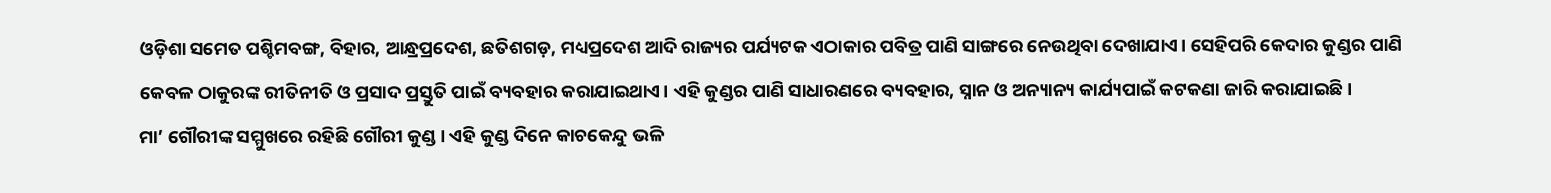ଓଡ଼ିଶା ସମେତ ପଶ୍ଚିମବଙ୍ଗ, ବିହାର, ଆନ୍ଧ୍ରପ୍ରଦେଶ, ଛତିଶଗଡ଼, ମଧ୍ୟପ୍ରଦେଶ ଆଦି ରାଜ୍ୟର ପର୍ଯ୍ୟଟକ ଏଠାକାର ପବିତ୍ର ପାଣି ସାଙ୍ଗରେ ନେଉଥିବା ଦେଖାଯାଏ। ସେହିପରି କେଦାର କୁଣ୍ଡର ପାଣି କେବଳ ଠାକୁରଙ୍କ ରୀତିନୀତି ଓ ପ୍ରସାଦ ପ୍ରସ୍ତୁତି ପାଇଁ ବ୍ୟବହାର କରାଯାଇଥାଏ। ଏହି କୁଣ୍ଡର ପାଣି ସାଧାରଣରେ ବ୍ୟବହାର, ସ୍ନାନ ଓ ଅନ୍ୟାନ୍ୟ କାର୍ଯ୍ୟପାଇଁ କଟକଣା ଜାରି କରାଯାଇଛି।
ମା’ ଗୌରୀଙ୍କ ସମ୍ମୁଖରେ ରହିଛି ଗୌରୀ କୁଣ୍ଡ। ଏହି କୁଣ୍ଡ ଦିନେ କାଚକେନ୍ଦୁ ଭଳି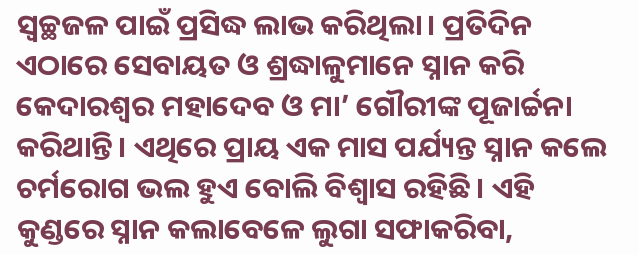ସ୍ୱଚ୍ଛଜଳ ପାଇଁ ପ୍ରସିଦ୍ଧ ଲାଭ କରିଥିଲା। ପ୍ରତିଦିନ ଏଠାରେ ସେବାୟତ ଓ ଶ୍ରଦ୍ଧାଳୁମାନେ ସ୍ନାନ କରି କେଦାରଶ୍ୱର ମହାଦେବ ଓ ମା’ ଗୌରୀଙ୍କ ପୂଜାର୍ଚ୍ଚନା କରିଥାନ୍ତି। ଏଥିରେ ପ୍ରାୟ ଏକ ମାସ ପର୍ଯ୍ୟନ୍ତ ସ୍ନାନ କଲେ ଚର୍ମରୋଗ ଭଲ ହୁଏ ବୋଲି ବିଶ୍ୱାସ ରହିଛି। ଏହି କୁଣ୍ଡରେ ସ୍ନାନ କଲାବେଳେ ଲୁଗା ସଫାକରିବା,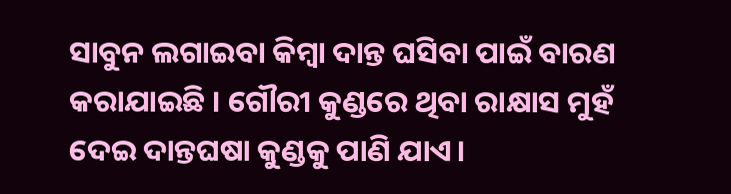ସାବୁନ ଲଗାଇବା କିମ୍ବା ଦାନ୍ତ ଘସିବା ପାଇଁ ବାରଣ କରାଯାଇଛି । ଗୌରୀ କୁଣ୍ଡରେ ଥିବା ରାକ୍ଷାସ ମୁହଁ ଦେଇ ଦାନ୍ତଘଷା କୁଣ୍ଡକୁ ପାଣି ଯାଏ।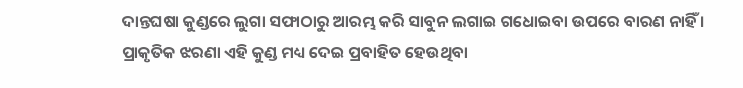ଦାନ୍ତଘଷା କୁଣ୍ଡରେ ଲୁଗା ସଫାଠାରୁ ଆରମ୍ଭ କରି ସାବୁନ ଲଗାଇ ଗଧୋଇବା ଉପରେ ବାରଣ ନାହିଁ । ପ୍ରାକୃତିକ ଝରଣା ଏହି କୁଣ୍ଡ ମଧ୍ୟ ଦେଇ ପ୍ରବାହିତ ହେଉଥିବା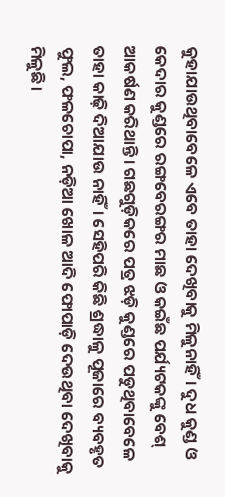କୁହାଯାଉଥିବାବେଳେ ଏବେ ତାହା ଦେଖିବାକୁ ମିଳୁନାହିଁ। ଦୁଧ କୁଣ୍ଡ ଓ କେଦାର କୁଣ୍ଡରେ ରଙ୍ଗବେରଙ୍ଗର ମାଛ ଓ କଇଁଛ ପର୍ଯ୍ୟଟକଙ୍କୁ ବେଶ୍ ଆକର୍ଷଣ କରିଥାନ୍ତି। ଗଛଗୁଡ଼ିକରେ ପତ୍ର ଝଡ଼ି କୁଣ୍ଡରେ ପଡୁଥିବାବେଳେ ତାହା କାଢ଼ି ଦିଆଯାଉ ନାହିଁ। ସେହିପରି କିଛି ଶ୍ରଦ୍ଧାଳୁ ପୂଜାରେ ବ୍ୟବହୃତ ଫୁଲ, ଫଳଚୋପା, ନଡ଼ିଆ ଖୋଳ ଆଦି ଫୋପାଡ଼ି ଦେଉଥିବା ଦେଖିବାକୁ ମିଳୁଛି।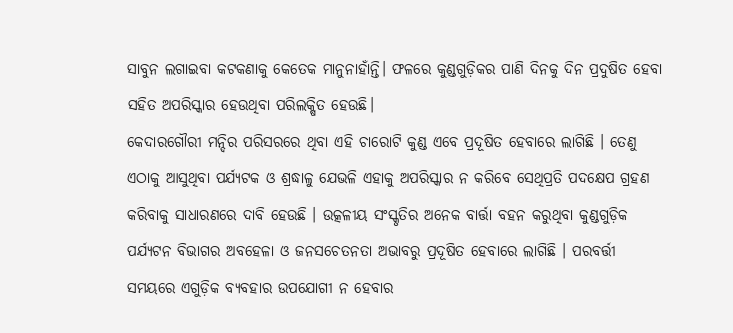ସାବୁନ ଲଗାଇବା କଟକଣାକୁ କେତେକ ମାନୁନାହାଁନ୍ତି। ଫଳରେ କୁଣ୍ଡଗୁଡ଼ିକର ପାଣି ଦିନକୁ ଦିନ ପ୍ରଦୁଷିତ ହେବା ସହିତ ଅପରିସ୍କାର ହେଉଥିବା ପରିଲକ୍ଷିତ ହେଉଛି।
କେଦାରଗୌରୀ ମନ୍ଦିର ପରିସରରେ ଥିବା ଏହି ଚାରୋଟି କୁଣ୍ଡ ଏବେ ପ୍ରଦୂଷିତ ହେବାରେ ଲାଗିଛି । ତେଣୁ ଏଠାକୁ ଆସୁଥିବା ପର୍ଯ୍ୟଟକ ଓ ଶ୍ରଦ୍ଧାଳୁ ଯେଭଳି ଏହାକୁ ଅପରିସ୍କାର ନ କରିବେ ସେଥିପ୍ରତି ପଦକ୍ଷେପ ଗ୍ରହଣ କରିବାକୁ ସାଧାରଣରେ ଦାବି ହେଉଛି । ଉତ୍କଳୀୟ ସଂସ୍କୃତିର ଅନେକ ବାର୍ତ୍ତା ବହନ କରୁଥିବା କୁଣ୍ଡଗୁଡ଼ିକ ପର୍ଯ୍ୟଟନ ବିଭାଗର ଅବହେଳା ଓ ଜନସଚେତନତା ଅଭାବରୁ ପ୍ରଦୂଷିତ ହେବାରେ ଲାଗିଛି । ପରବର୍ତ୍ତୀ ସମୟରେ ଏଗୁଡ଼ିକ ବ୍ୟବହାର ଉପଯୋଗୀ ନ ହେବାର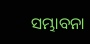ସମ୍ଭାବନା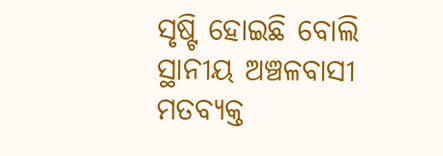ସୃଷ୍ଟି ହୋଇଛି ବୋଲି ସ୍ଥାନୀୟ ଅଞ୍ଚଳବାସୀ ମତବ୍ୟକ୍ତ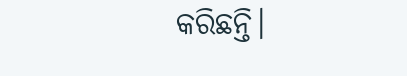କରିଛନ୍ତି।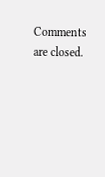Comments are closed.